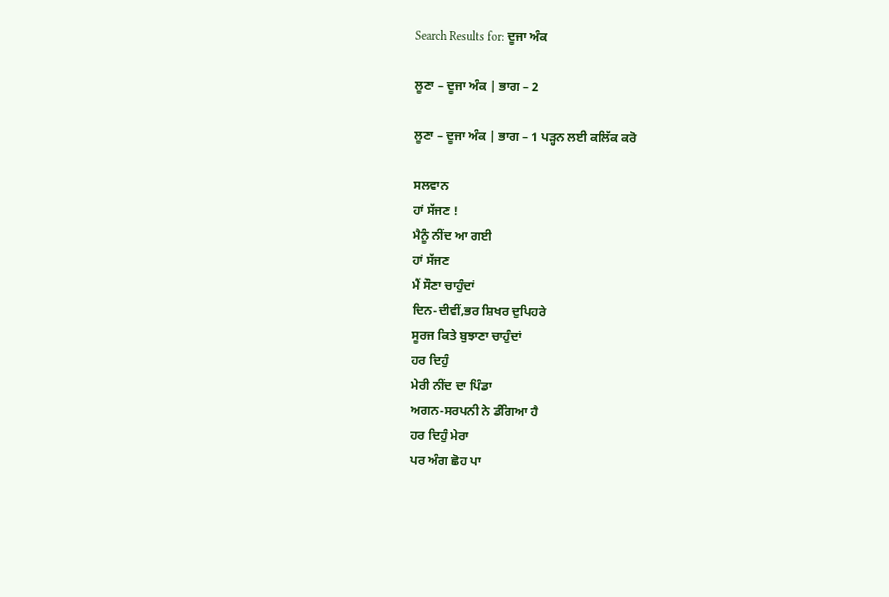Search Results for: ਦੂਜਾ ਅੰਕ

ਲੂਣਾ – ਦੂਜਾ ਅੰਕ | ਭਾਗ – 2

ਲੂਣਾ – ਦੂਜਾ ਅੰਕ | ਭਾਗ – 1 ਪੜ੍ਹਨ ਲਈ ਕਲਿੱਕ ਕਰੋ

ਸਲਵਾਨ
ਹਾਂ ਸੱਜਣ !
ਮੈਨੂੰ ਨੀਂਦ ਆ ਗਈ
ਹਾਂ ਸੱਜਣ
ਮੈਂ ਸੌਣਾ ਚਾਹੁੰਦਾਂ
ਦਿਨ-ਦੀਵੀਂ,ਭਰ ਸ਼ਿਖਰ ਦੁਪਿਹਰੇ
ਸੂਰਜ ਕਿਤੇ ਬੁਝਾਣਾ ਚਾਹੁੰਦਾਂ
ਹਰ ਦਿਹੁੰ
ਮੇਰੀ ਨੀਂਦ ਦਾ ਪਿੰਡਾ
ਅਗਨ-ਸਰਪਨੀ ਨੇ ਡੰਗਿਆ ਹੈ
ਹਰ ਦਿਹੁੰ ਮੇਰਾ
ਪਰ ਅੰਗ ਛੋਹ ਪਾ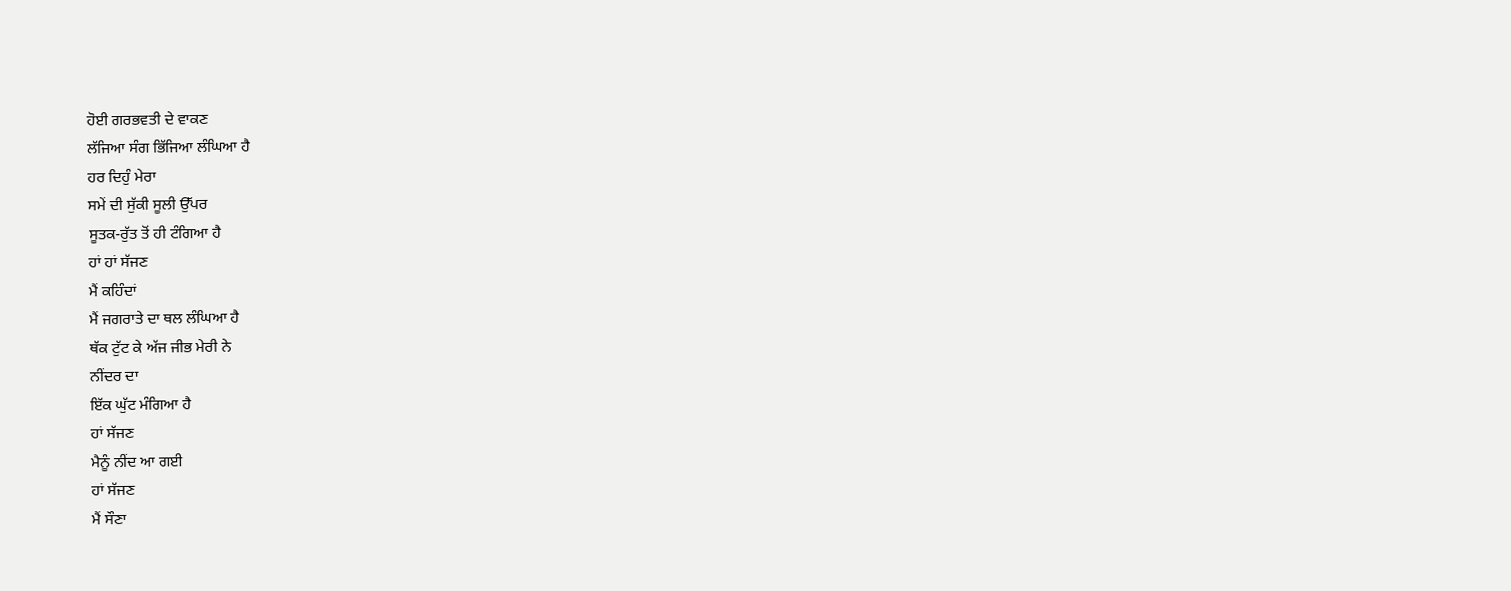ਹੋਈ ਗਰਭਵਤੀ ਦੇ ਵਾਕਣ
ਲੱਜਿਆ ਸੰਗ ਭਿੱਜਿਆ ਲੰਘਿਆ ਹੈ
ਹਰ ਦਿਹੁੰ ਮੇਰਾ
ਸਮੇਂ ਦੀ ਸੁੱਕੀ ਸੂਲੀ ਉੱਪਰ
ਸੂਤਕ-ਰੁੱਤ ਤੋਂ ਹੀ ਟੰਗਿਆ ਹੈ
ਹਾਂ ਹਾਂ ਸੱਜਣ
ਮੈਂ ਕਹਿੰਦਾਂ
ਮੈਂ ਜਗਰਾਤੇ ਦਾ ਥਲ ਲੰਘਿਆ ਹੈ
ਥੱਕ ਟੁੱਟ ਕੇ ਅੱਜ ਜੀਭ ਮੇਰੀ ਨੇ
ਨੀਂਦਰ ਦਾ
ਇੱਕ ਘੁੱਟ ਮੰਗਿਆ ਹੈ
ਹਾਂ ਸੱਜਣ
ਮੈਨੂੰ ਨੀਂਦ ਆ ਗਈ
ਹਾਂ ਸੱਜਣ
ਮੈਂ ਸੌਣਾ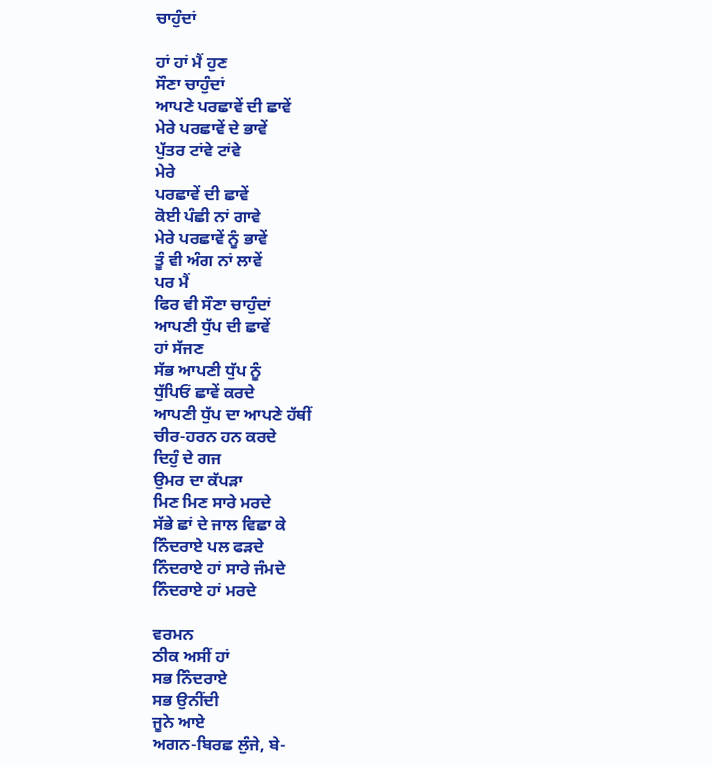ਚਾਹੁੰਦਾਂ

ਹਾਂ ਹਾਂ ਮੈਂ ਹੁਣ
ਸੌਣਾ ਚਾਹੁੰਦਾਂ
ਆਪਣੇ ਪਰਛਾਵੇਂ ਦੀ ਛਾਵੇਂ
ਮੇਰੇ ਪਰਛਾਵੇਂ ਦੇ ਭਾਵੇਂ
ਪੁੱਤਰ ਟਾਂਵੇ ਟਾਂਵੇ
ਮੇਰੇ
ਪਰਛਾਵੇਂ ਦੀ ਛਾਵੇਂ
ਕੋਈ ਪੰਛੀ ਨਾਂ ਗਾਵੇ
ਮੇਰੇ ਪਰਛਾਵੇਂ ਨੂੰ ਭਾਵੇਂ
ਤੂੰ ਵੀ ਅੰਗ ਨਾਂ ਲਾਵੇਂ
ਪਰ ਮੈਂ
ਫਿਰ ਵੀ ਸੌਣਾ ਚਾਹੁੰਦਾਂ
ਆਪਣੀ ਧੁੱਪ ਦੀ ਛਾਵੇਂ
ਹਾਂ ਸੱਜਣ
ਸੱਭ ਆਪਣੀ ਧੁੱਪ ਨੂੰ
ਧੁੱਪਿਓਂ ਛਾਵੇਂ ਕਰਦੇ
ਆਪਣੀ ਧੁੱਪ ਦਾ ਆਪਣੇ ਹੱਥੀਂ
ਚੀਰ-ਹਰਨ ਹਨ ਕਰਦੇ
ਦਿਹੁੰ ਦੇ ਗਜ
ਉਮਰ ਦਾ ਕੱਪੜਾ
ਮਿਣ ਮਿਣ ਸਾਰੇ ਮਰਦੇ
ਸੱਭੇ ਛਾਂ ਦੇ ਜਾਲ ਵਿਛਾ ਕੇ
ਨਿੰਦਰਾਏ ਪਲ ਫੜਦੇ
ਨਿੰਦਰਾਏ ਹਾਂ ਸਾਰੇ ਜੰਮਦੇ
ਨਿੰਦਰਾਏ ਹਾਂ ਮਰਦੇ

ਵਰਮਨ
ਠੀਕ ਅਸੀਂ ਹਾਂ
ਸਭ ਨਿੰਦਰਾਏ
ਸਭ ਉਨੀਂਦੀ
ਜੂਨੇ ਆਏ
ਅਗਨ-ਬਿਰਛ ਲੁੰਜੇ, ਬੇ-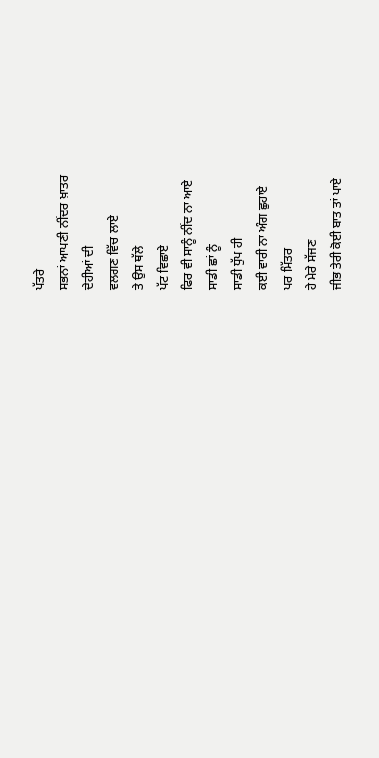ਪੱਤਰੇ
ਸਭਨਾਂ ਆਪਣੀ ਨੀਂਦਰ ਖ਼ਾਤਰ
ਦੇਹੀਆਂ ਦੀ
ਵਲਗਣ ਵਿੱਚ ਲਾਏ
ਤੇ ਉਸ ਥੱਲੇ
ਪੱਟ ਵਿਛਾਏ
ਫਿਰ ਵੀ ਸਾਨੂੰ ਨੀਂਦ ਨਾ ਆਏ
ਸਾਡੀ ਛਾਂ ਨੂੰ
ਸਾਡੀ ਧੁੱਪ ਹੀ
ਕਈ ਵਾਰੀ ਨਾ ਅੰਗ ਛੁਹਾਏ
ਪਰ ਮਿੱਤਰ
ਹੇ ਮੇਰੇ ਸੱਜਣ
ਜੀਭ ਤੇਰੀ ਕੋਈ ਬਾਤ ਤਾਂ ਪਾਏ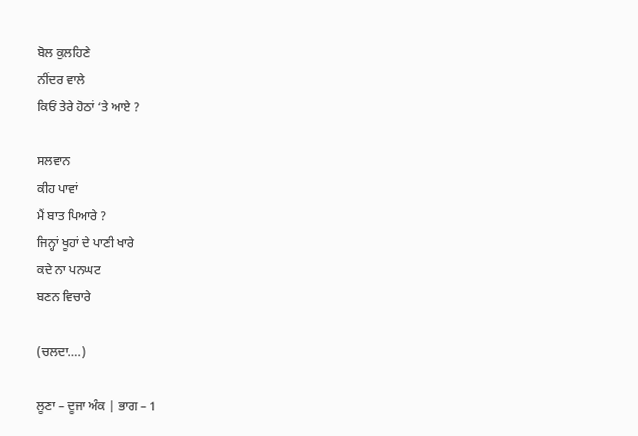ਬੋਲ ਕੁਲਹਿਣੇ
ਨੀਂਦਰ ਵਾਲੇ
ਕਿਓਂ ਤੇਰੇ ਹੋਠਾਂ ‘ਤੇ ਆਏ ?

ਸਲਵਾਨ
ਕੀਹ ਪਾਵਾਂ
ਮੈਂ ਬਾਤ ਪਿਆਰੇ ?
ਜਿਨ੍ਹਾਂ ਖੂਹਾਂ ਦੇ ਪਾਣੀ ਖਾਰੇ
ਕਦੇ ਨਾ ਪਨਘਟ
ਬਣਨ ਵਿਚਾਰੇ

(ਚਲਦਾ….)

ਲੂਣਾ – ਦੂਜਾ ਅੰਕ | ਭਾਗ – 1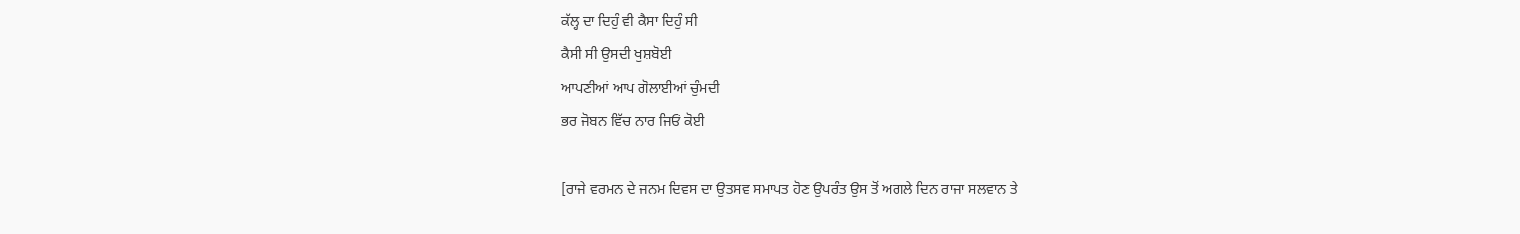ਕੱਲ੍ਹ ਦਾ ਦਿਹੁੰ ਵੀ ਕੈਸਾ ਦਿਹੁੰ ਸੀ
ਕੈਸੀ ਸੀ ਉਸਦੀ ਖੁਸ਼ਬੋਈ
ਆਪਣੀਆਂ ਆਪ ਗੋਲਾਈਆਂ ਚੁੰਮਦੀ
ਭਰ ਜੋਬਨ ਵਿੱਚ ਨਾਰ ਜਿਓਂ ਕੋਈ

[ਰਾਜੇ ਵਰਮਨ ਦੇ ਜਨਮ ਦਿਵਸ ਦਾ ਉਤਸਵ ਸਮਾਪਤ ਹੋਣ ਉਪਰੰਤ ਉਸ ਤੋਂ ਅਗਲੇ ਦਿਨ ਰਾਜਾ ਸਲਵਾਨ ਤੇ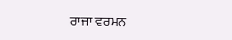ਰਾਜਾ ਵਰਮਨ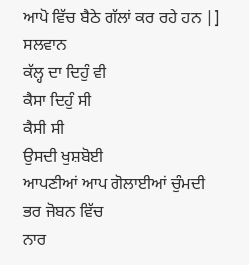ਆਪੋ ਵਿੱਚ ਬੈਠੇ ਗੱਲਾਂ ਕਰ ਰਹੇ ਹਨ |]
ਸਲਵਾਨ
ਕੱਲ੍ਹ ਦਾ ਦਿਹੁੰ ਵੀ
ਕੈਸਾ ਦਿਹੁੰ ਸੀ
ਕੈਸੀ ਸੀ
ਉਸਦੀ ਖੁਸ਼ਬੋਈ
ਆਪਣੀਆਂ ਆਪ ਗੋਲਾਈਆਂ ਚੁੰਮਦੀ
ਭਰ ਜੋਬਨ ਵਿੱਚ
ਨਾਰ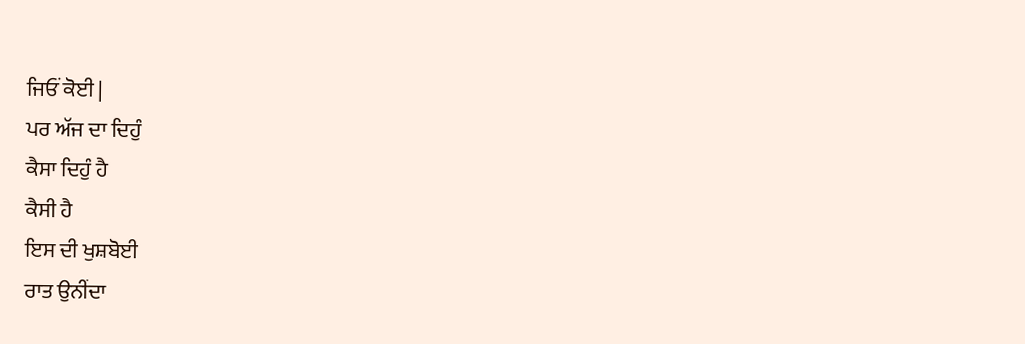ਜਿਓਂ ਕੋਈ |
ਪਰ ਅੱਜ ਦਾ ਦਿਹੁੰ
ਕੈਸਾ ਦਿਹੁੰ ਹੈ
ਕੈਸੀ ਹੈ
ਇਸ ਦੀ ਖੁਸ਼ਬੋਈ
ਰਾਤ ਉਨੀਂਦਾ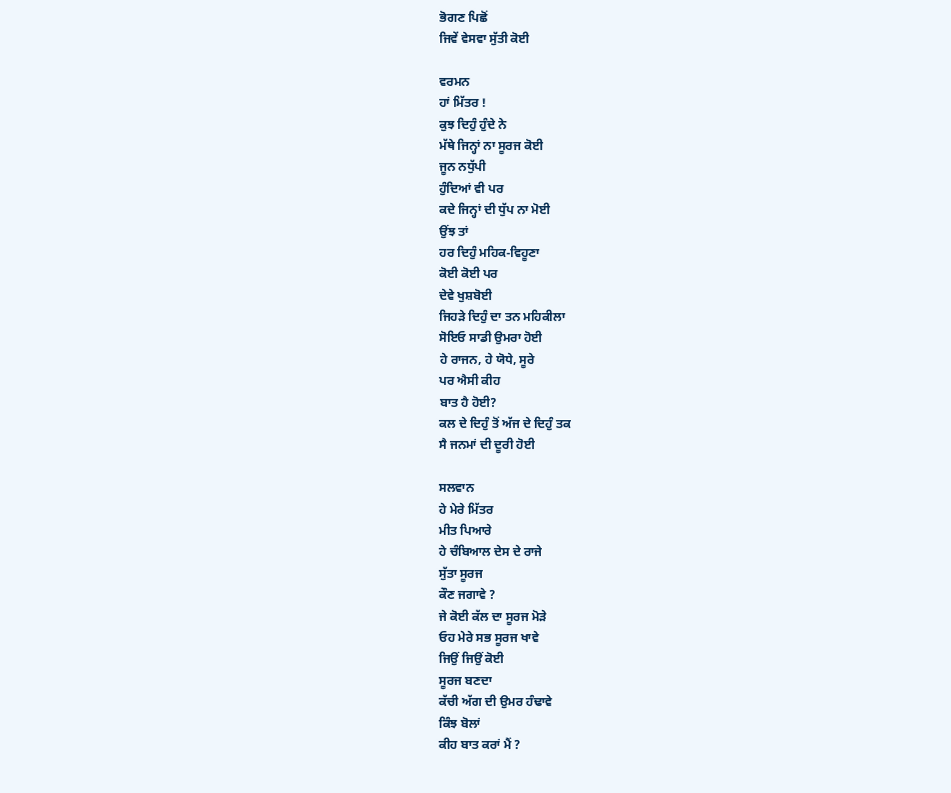ਭੋਗਣ ਪਿਛੋਂ
ਜਿਵੇਂ ਵੇਸਵਾ ਸੁੱਤੀ ਕੋਈ

ਵਰਮਨ
ਹਾਂ ਮਿੱਤਰ !
ਕੁਝ ਦਿਹੁੰ ਹੁੰਦੇ ਨੇ
ਮੱਥੇ ਜਿਨ੍ਹਾਂ ਨਾ ਸੂਰਜ ਕੋਈ
ਜੂਨ ਨਧੁੱਪੀ
ਹੁੰਦਿਆਂ ਵੀ ਪਰ
ਕਦੇ ਜਿਨ੍ਹਾਂ ਦੀ ਧੁੱਪ ਨਾ ਮੋਈ
ਉਂਝ ਤਾਂ
ਹਰ ਦਿਹੁੰ ਮਹਿਕ-ਵਿਹੂਣਾ
ਕੋਈ ਕੋਈ ਪਰ
ਦੇਵੇ ਖੁਸ਼ਬੋਈ
ਜਿਹੜੇ ਦਿਹੁੰ ਦਾ ਤਨ ਮਹਿਕੀਲਾ
ਸੋਇਓ ਸਾਡੀ ਉਮਰਾ ਹੋਈ
ਹੇ ਰਾਜਨ, ਹੇ ਯੋਧੇ, ਸੂਰੇ
ਪਰ ਐਸੀ ਕੀਹ
ਬਾਤ ਹੈ ਹੋਈ?
ਕਲ ਦੇ ਦਿਹੁੰ ਤੋਂ ਅੱਜ ਦੇ ਦਿਹੁੰ ਤਕ
ਸੈ ਜਨਮਾਂ ਦੀ ਦੂਰੀ ਹੋਈ

ਸਲਵਾਨ
ਹੇ ਮੇਰੇ ਮਿੱਤਰ
ਮੀਤ ਪਿਆਰੇ
ਹੇ ਚੰਬਿਆਲ ਦੇਸ ਦੇ ਰਾਜੇ
ਸੁੱਤਾ ਸੂਰਜ
ਕੌਣ ਜਗਾਵੇ ?
ਜੇ ਕੋਈ ਕੱਲ ਦਾ ਸੂਰਜ ਮੋੜੇ
ਓਹ ਮੇਰੇ ਸਭ ਸੂਰਜ ਖਾਵੇ
ਜਿਉਂ ਜਿਉਂ ਕੋਈ
ਸੂਰਜ ਬਣਦਾ
ਕੱਚੀ ਅੱਗ ਦੀ ਉਮਰ ਹੰਢਾਵੇ
ਕਿੰਝ ਬੋਲਾਂ
ਕੀਹ ਬਾਤ ਕਰਾਂ ਮੈਂ ?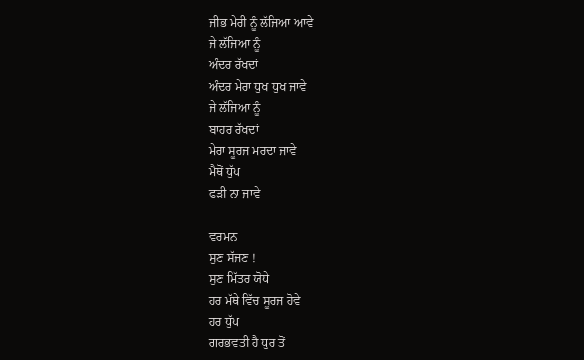ਜੀਭ ਮੇਰੀ ਨੂੰ ਲੱਜਿਆ ਆਵੇ
ਜੇ ਲੱਜਿਆ ਨੂੰ
ਅੰਦਰ ਰੱਖਦਾਂ
ਅੰਦਰ ਮੇਰਾ ਧੁਖ ਧੁਖ ਜਾਵੇ
ਜੇ ਲੱਜਿਆ ਨੂੰ
ਬਾਹਰ ਰੱਖਦਾਂ
ਮੇਰਾ ਸੂਰਜ ਮਰਦਾ ਜਾਵੇ
ਮੈਥੋਂ ਧੁੱਪ
ਫੜੀ ਨਾ ਜਾਵੇ

ਵਰਮਨ
ਸੁਣ ਸੱਜਣ !
ਸੁਣ ਮਿੱਤਰ ਯੋਧੇ
ਹਰ ਮੱਥੇ ਵਿੱਚ ਸੂਰਜ ਹੋਵੇ
ਹਰ ਧੁੱਪ
ਗਰਭਵਤੀ ਹੈ ਧੁਰ ਤੋਂ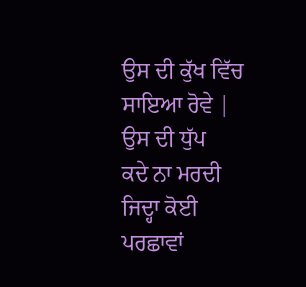ਉਸ ਦੀ ਕੁੱਖ ਵਿੱਚ ਸਾਇਆ ਰੋਵੇ |
ਉਸ ਦੀ ਧੁੱਪ
ਕਦੇ ਨਾ ਮਰਦੀ
ਜਿਦ੍ਹਾ ਕੋਈ ਪਰਛਾਵਾਂ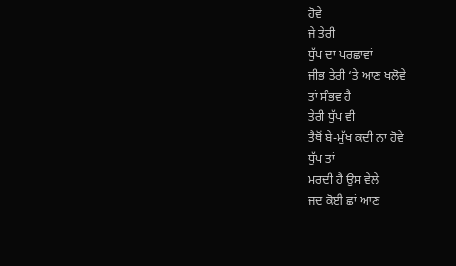ਹੋਵੇ
ਜੇ ਤੇਰੀ
ਧੁੱਪ ਦਾ ਪਰਛਾਵਾਂ
ਜੀਭ ਤੇਰੀ ‘ਤੇ ਆਣ ਖਲੋਵੇ
ਤਾਂ ਸੰਭਵ ਹੈ
ਤੇਰੀ ਧੁੱਪ ਵੀ
ਤੈਥੋਂ ਬੇ-ਮੁੱਖ ਕਦੀ ਨਾ ਹੋਵੇ
ਧੁੱਪ ਤਾਂ
ਮਰਦੀ ਹੈ ਉਸ ਵੇਲੇ
ਜਦ ਕੋਈ ਛਾਂ ਆਣ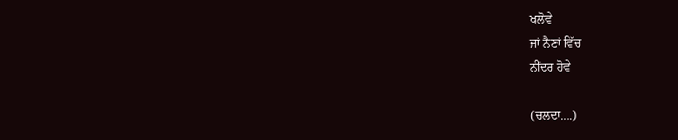ਖਲੋਵੇ
ਜਾਂ ਨੈਣਾਂ ਵਿੱਚ
ਨੀਂਦਰ ਹੋਵੇ

(ਚਲਦਾ….)